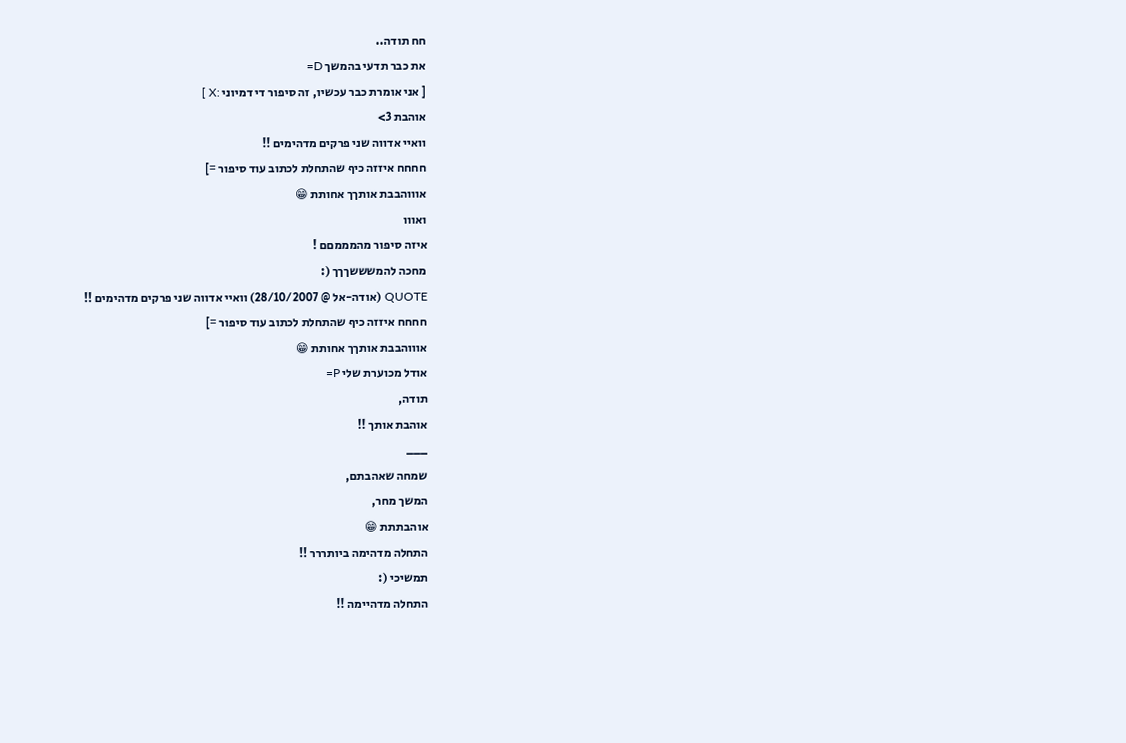חח תודה..
את כבר תדעי בהמשך D=
[ אני אומרת כבר עכשיו, זה סיפור די דמיוני :X ]
אוהבת 3>
וואיי אדווה שני פרקים מדהימים !!
חחחח איזזה כיף שהתחלת לכתוב עוד סיפור =]
אוווהבבת אותךך אחותת 😁
ואווו
איזה סיפור מהמממםם !
מחכה להמשששךךך (:
QUOTE (אודה-אל @ 28/10/2007) וואיי אדווה שני פרקים מדהימים !!
חחחח איזזה כיף שהתחלת לכתוב עוד סיפור =]
אוווהבבת אותךך אחותת 😁
אודל מכוערת שלי P=
תודה,
אוהבת אותך !!
___
שמחה שאהבתם,
המשך מחר,
אוהבתתת 😁
התחלה מדהימה ביותררר !!
תמשיכי (:
התחלה מדהיימה !!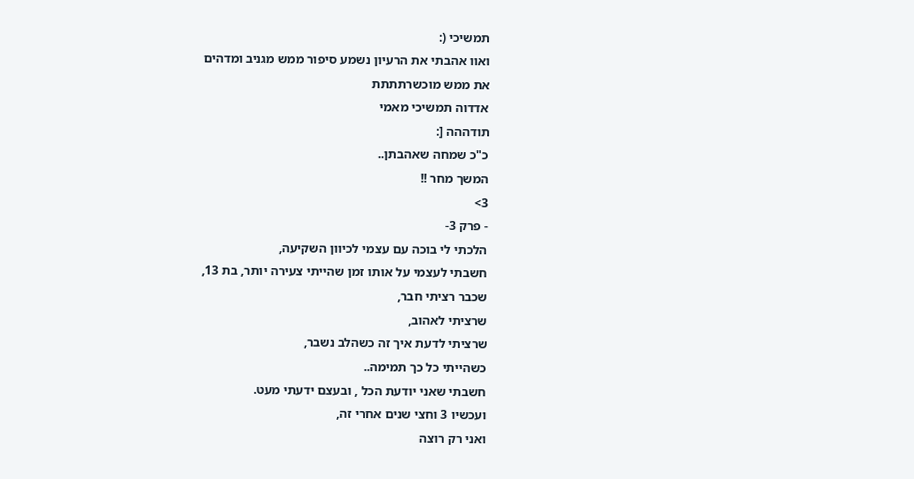תמשיכי (:
ואוו אהבתי את הרעיון נשמע סיפור ממש מגניב ומדהים
את ממש מוכשרתתתת
אדדוה תמשיכי מאמי
תודההה [:
כ"כ שמחה שאהבתן..
המשך מחר !!
3>
- פרק 3-
הלכתי לי בוכה עם עצמי לכיוון השקיעה,
חשבתי לעצמי על אותו זמן שהייתי צעירה יותר, בת 13,
שכבר רציתי חבר,
שרציתי לאהוב,
שרציתי לדעת איך זה כשהלב נשבר,
כשהייתי כל כך תמימה..
חשבתי שאני יודעת הכל , ובעצם ידעתי מעט.
ועכשיו 3 וחצי שנים אחרי זה,
ואני רק רוצה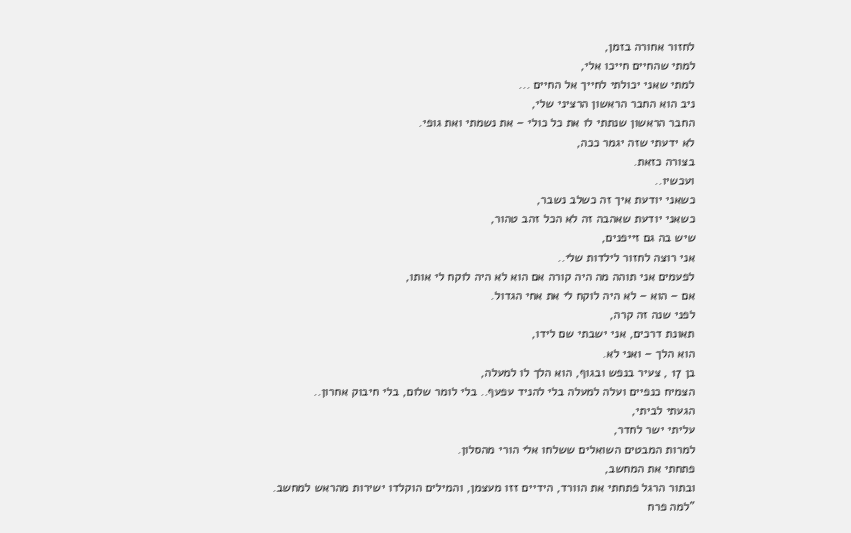לחזור אחורה בזמן,
למתי שהחיים חייכו אלי,
למתי שאני יכולתי לחייך אל החיים ...
ניב הוא החבר הראשון הרציני שלי,
החבר הראשון שנתתי לו את כל כולי – את נשמתי ואת גופי.
לא ידעתי שזה יגמר ככה,
בצורה כזאת.
ועכשיו..
כשאני יודעת איך זה כשלב נשבר,
כשאני יודעת שאהבה זה לא הכל זהב טהור,
שיש בה גם זייפנים,
אני רוצה לחזור לילדות שלי..
לפעמים אני תוהה מה היה קורה אם הוא לא היה לוקח לי אותו,
אם – הוא – לא היה לוקח לי את אחי הגדול.
לפני שנה זה קרה,
תאונת דרכים, אני ישבתי שם לידו,
הוא הלך – ואני לא.
בן 17 , צעיר בנפש ובגוף, הוא הלך לו למעלה,
הצמיח כנפיים ועלה למעלה בלי להניד עפעף.. בלי לומר שלום, בלי חיבוק אחרון..
הגעתי לביתי,
עליתי ישר לחדר,
למרות המבטים השואלים ששלחו אלי הורי מהסלון.
פתחתי את המחשב,
ובתור הרגל פתחתי את הוורד, הידיים זזו מעצמן, והמילים הוקלדו ישירות מהראש למחשב.
"למה פרח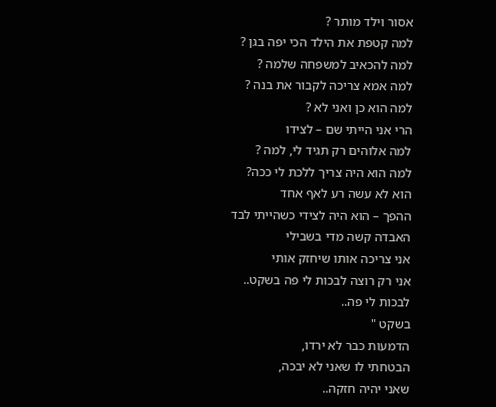אסור וילד מותר ?
למה קטפת את הילד הכי יפה בגן ?
למה להכאיב למשפחה שלמה ?
למה אמא צריכה לקבור את בנה ?
למה הוא כן ואני לא ?
הרי אני הייתי שם – לצידו
למה אלוהים רק תגיד לי, למה ?
למה הוא היה צריך ללכת לי ככה?
הוא לא עשה רע לאף אחד
ההפך – הוא היה לצידי כשהייתי לבד
האבדה קשה מדי בשבילי
אני צריכה אותו שיחזק אותי
אני רק רוצה לבכות לי פה בשקט..
לבכות לי פה..
בשקט "
הדמעות כבר לא ירדו,
הבטחתי לו שאני לא יבכה,
שאני יהיה חזקה..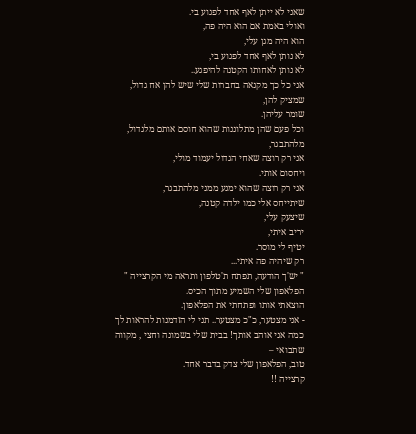שאני לא ייתן לאף אחד לפגוע בי.
ואולי באמת אם הוא היה פה,
הוא היה מגן עלי,
לא נותן לאף אחד לפגוע בי,
לא נותן לאחותו הקטנה להיפגע..
אני כל כך מקנאה בחברות שלי שיש להן אח גדול,
שמציק להן,
שומר עליהן.
וכל פעם שהן מתלוננות שהוא חוסם אותם מלגדול, מלהתבגר,
אני רק רוצה שאחי הגדול יעמוד מולי,
ויחסום אותי.
אני רק רוצה שהוא ימנע ממני מלהתבגר,
שיתייחס אלי כמו ילדה קטנה,
שיצעק עלי,
יריב איתי,
יטיף לי מוסר.
רק שיהיה פה איתי...
" יש'ך הודעה, תפתח ת'טלפון ותראה מי הקרצייה "
הפלאפון שלי השמיע מתוך הכיס.
הוצאתי אותו ופתחתי את הפלאפון.
- אני מצטער, כ"כ מצטער.. תני לי הזדמנות להראות לך כמה אני אוהב אותך! בבית שלי בשמונה וחצי , מקווה שתבואי –
טוב, הפלאפון שלי צדק בדבר אחד.
קרצייה !!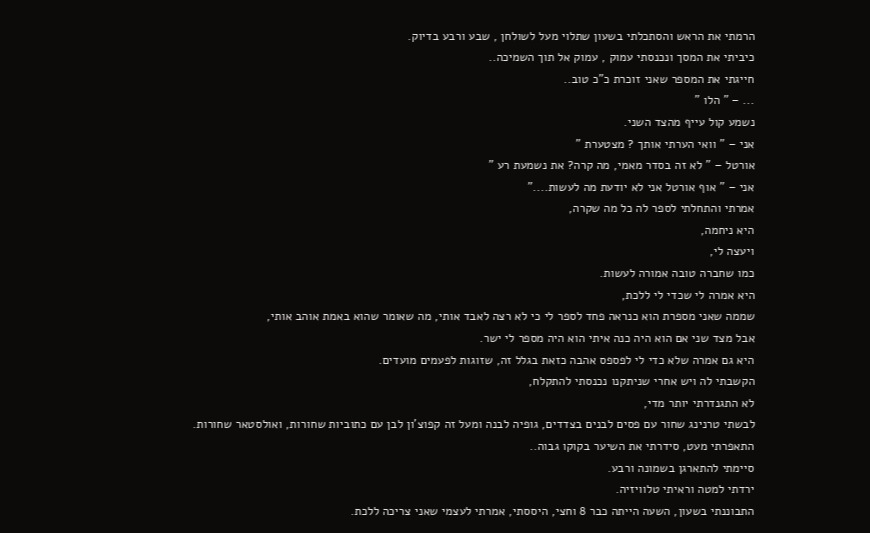הרמתי את הראש והסתכלתי בשעון שתלוי מעל לשולחן , שבע ורבע בדיוק.
כיביתי את המסך ונכנסתי עמוק , עמוק אל תוך השמיכה..
חייגתי את המספר שאני זוכרת כ"כ טוב..
... – " הלו "
נשמע קול עייף מהצד השני.
אני – " וואי הערתי אותך ? מצטערת "
אורטל – " לא זה בסדר מאמי, מה קרה? את נשמעת רע "
אני – " אוף אורטל אני לא יודעת מה לעשות...."
אמרתי והתחלתי לספר לה כל מה שקרה,
היא ניחמה,
ויעצה לי,
כמו שחברה טובה אמורה לעשות.
היא אמרה לי שכדי לי ללכת,
שממה שאני מספרת הוא כנראה פחד לספר לי כי לא רצה לאבד אותי, מה שאומר שהוא באמת אוהב אותי,
אבל מצד שני אם הוא היה כנה איתי הוא היה מספר לי ישר.
היא גם אמרה שלא כדי לי לפספס אהבה כזאת בגלל זה, שזוגות לפעמים מועדים.
הקשבתי לה ויש אחרי שניתקנו נכנסתי להתקלח,
לא התגנדרתי יותר מדי,
לבשתי טרנינג שחור עם פסים לבנים בצדדים, גופיה לבנה ומעל זה קפוצ'ון לבן עם כתוביות שחורות, ואולסטאר שחורות.
התאפרתי מעט, סידרתי את השיער בקוקו גבוה..
סיימתי להתארגן בשמונה ורבע.
ירדתי למטה וראיתי טלוויזיה.
התבוננתי בשעון, השעה הייתה כבר 8 וחצי, היססתי, אמרתי לעצמי שאני צריכה ללכת.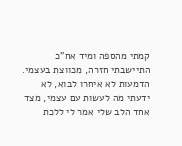קמתי מהספה ומיד אח"כ התיישבתי חזרה, מכווצת בעצמי.
הדמעות לא איחרו לבוא, לא ידעתי מה לעשות עם עצמי, מצד אחד הלב שלי אמר לי ללכת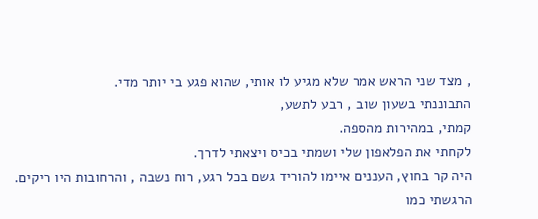, מצד שני הראש אמר שלא מגיע לו אותי, שהוא פגע בי יותר מדי.
התבוננתי בשעון שוב , רבע לתשע,
קמתי, במהירות מהספה.
לקחתי את הפלאפון שלי ושמתי בכיס ויצאתי לדרך.
היה קר בחוץ, העננים איימו להוריד גשם בכל רגע, רוח נשבה , והרחובות היו ריקים.
הרגשתי כמו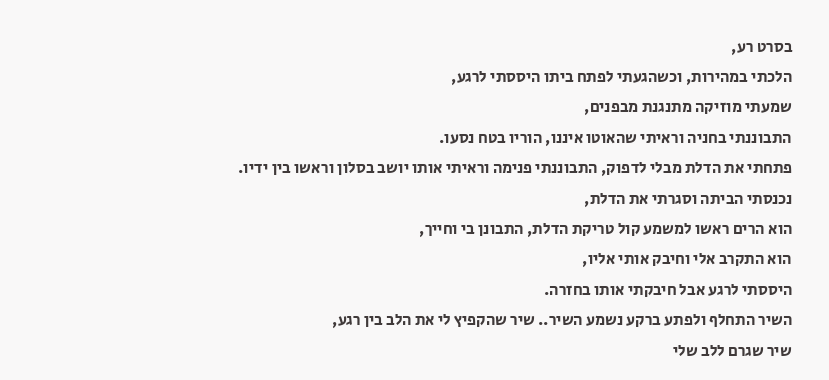בסרט רע,
הלכתי במהירות, וכשהגעתי לפתח ביתו היססתי לרגע,
שמעתי מוזיקה מתנגנת מבפנים,
התבוננתי בחניה וראיתי שהאוטו איננו, הוריו בטח נסעו.
פתחתי את הדלת מבלי לדפוק, התבוננתי פנימה וראיתי אותו יושב בסלון וראשו בין ידיו.
נכנסתי הביתה וסגרתי את הדלת,
הוא הרים ראשו למשמע קול טריקת הדלת, התבונן בי וחייך,
הוא התקרב אלי וחיבק אותי אליו,
היססתי לרגע אבל חיבקתי אותו בחזרה.
השיר התחלף ולפתע ברקע נשמע השיר.. שיר שהקפיץ לי את הלב בין רגע,
שיר שגרם ללב שלי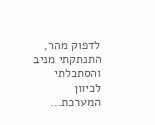לדפוק מהר,
התנתקתי מניב והסתכלתי לכיוון המערכת...